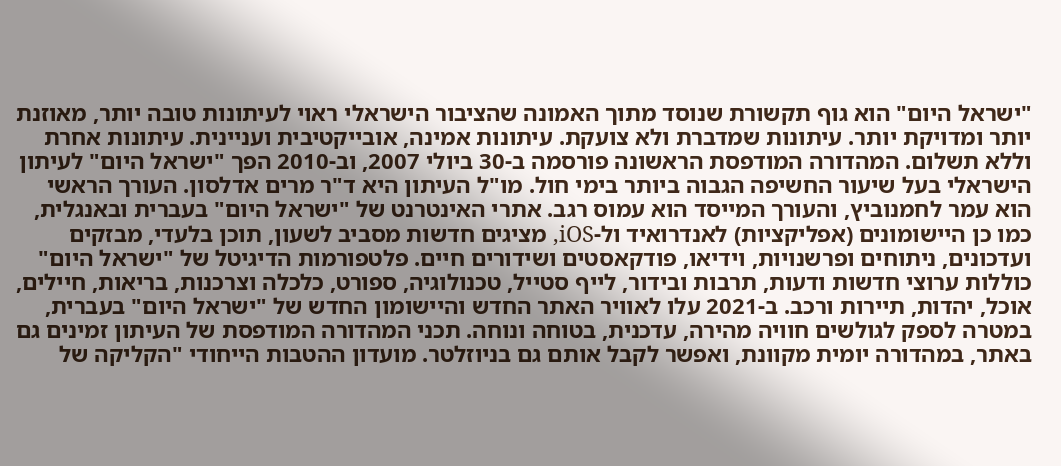"ישראל היום" הוא גוף תקשורת שנוסד מתוך האמונה שהציבור הישראלי ראוי לעיתונות טובה יותר, מאוזנת יותר ומדויקת יותר. עיתונות שמדברת ולא צועקת. עיתונות אמינה, אובייקטיבית ועניינית. עיתונות אחרת וללא תשלום. המהדורה המודפסת הראשונה פורסמה ב-30 ביולי 2007, וב-2010 הפך "ישראל היום" לעיתון הישראלי בעל שיעור החשיפה הגבוה ביותר בימי חול. מו"ל העיתון היא ד"ר מרים אדלסון. העורך הראשי הוא עמר לחמנוביץ, והעורך המייסד הוא עמוס רגב. אתרי האינטרנט של "ישראל היום" בעברית ובאנגלית, כמו כן היישומונים (אפליקציות) לאנדרואיד ול-iOS, מציגים חדשות מסביב לשעון, תוכן בלעדי, מבזקים ועדכונים, ניתוחים ופרשנויות, וידיאו, פודקאסטים ושידורים חיים. פלטפורמות הדיגיטל של "ישראל היום" כוללות ערוצי חדשות ודעות, תרבות ובידור, לייף סטייל, טכנולוגיה, ספורט, כלכלה וצרכנות, בריאות, חיילים, אוכל, יהדות, תיירות ורכב. ב-2021 עלו לאוויר האתר החדש והיישומון החדש של "ישראל היום" בעברית, במטרה לספק לגולשים חוויה מהירה, עדכנית, בטוחה ונוחה. תכני המהדורה המודפסת של העיתון זמינים גם באתר, במהדורה יומית מקוונת, ואפשר לקבל אותם גם בניוזלטר. מועדון ההטבות הייחודי "הקליקה של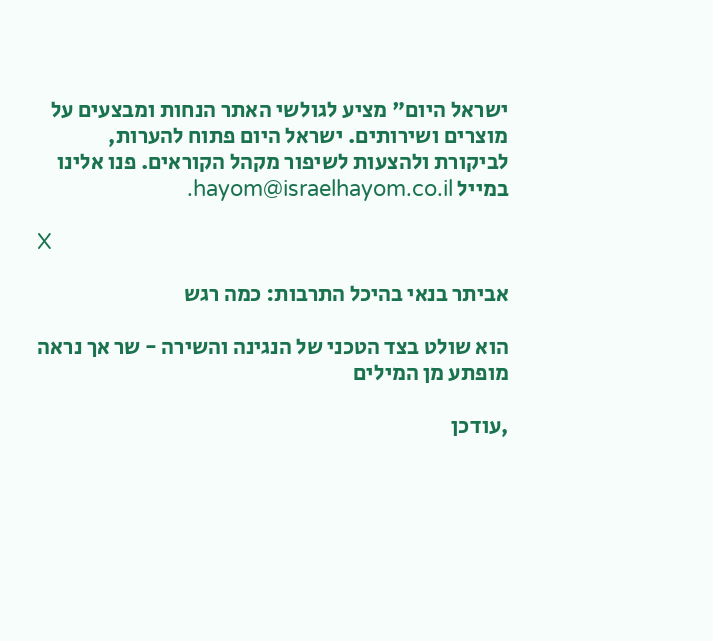ישראל היום" מציע לגולשי האתר הנחות ומבצעים על מוצרים ושירותים. ישראל היום פתוח להערות, לביקורת ולהצעות לשיפור מקהל הקוראים. פנו אלינו במייל hayom@israelhayom.co.il.

X

אביתר בנאי בהיכל התרבות: כמה רגש

הוא שולט בצד הטכני של הנגינה והשירה - שר אך נראה מופתע מן המילים

,עודכן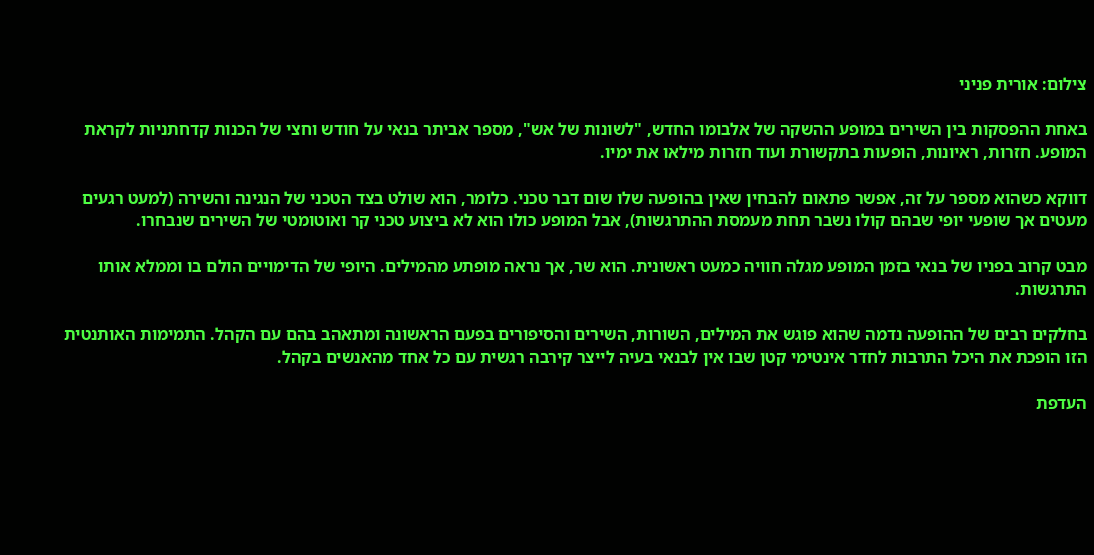צילום: אורית פניני

באחת ההפסקות בין השירים במופע ההשקה של אלבומו החדש, "לשונות של אש", מספר אביתר בנאי על חודש וחצי של הכנות קדחתניות לקראת המופע. חזרות, ראיונות, הופעות בתקשורת ועוד חזרות מילאו את ימיו.

דווקא כשהוא מספר על זה, אפשר פתאום להבחין שאין בהופעה שלו שום דבר טכני. כלומר, הוא שולט בצד הטכני של הנגינה והשירה (למעט רגעים מעטים אך שופעי יופי שבהם קולו נשבר תחת מעמסת ההתרגשות), אבל המופע כולו הוא לא ביצוע טכני קר ואוטומטי של השירים שנבחרו.

מבט קרוב בפניו של בנאי בזמן המופע מגלה חוויה כמעט ראשונית. הוא שר, אך נראה מופתע מהמילים. היופי של הדימויים הולם בו וממלא אותו התרגשות.

בחלקים רבים של ההופעה נדמה שהוא פוגש את המילים, השורות, השירים והסיפורים בפעם הראשונה ומתאהב בהם עם הקהל. התמימות האותנטית הזו הופכת את היכל התרבות לחדר אינטימי קטן שבו אין לבנאי בעיה לייצר קירבה רגשית עם כל אחד מהאנשים בקהל.

העדפת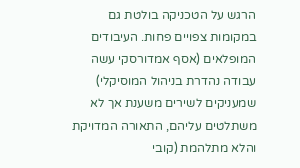הרגש על הטכניקה בולטת גם במקומות צפויים פחות. העיבודים המופלאים (אסף אמדורסקי עשה עבודה נהדרת בניהול המוסיקלי) שמעניקים לשירים משענת אך לא משתלטים עליהם, התאורה המדויקת והלא מתלהמת (קובי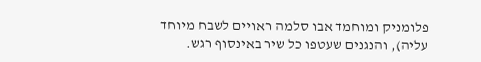פלומניק ומוחמד אבו סלמה ראויים לשבח מיוחד עליה), והנגנים שעטפו כל שיר באינסוף רגש.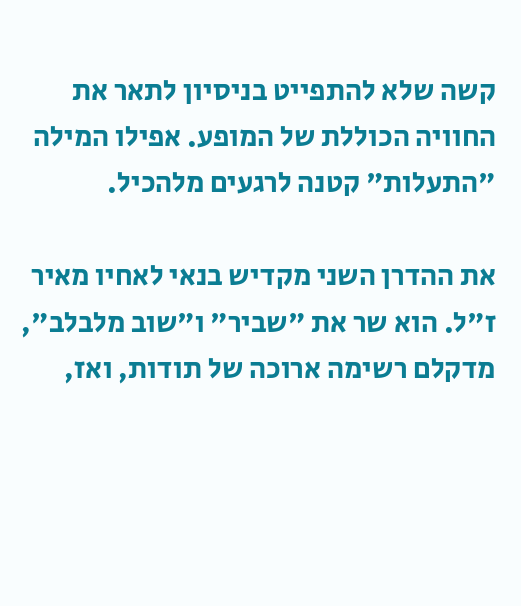קשה שלא להתפייט בניסיון לתאר את החוויה הכוללת של המופע. אפילו המילה "התעלות" קטנה לרגעים מלהכיל.

את ההדרן השני מקדיש בנאי לאחיו מאיר ז"ל. הוא שר את "שביר" ו"שוב מלבלב", מדקלם רשימה ארוכה של תודות, ואז,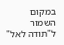במקום השמור ל"תודה לאל"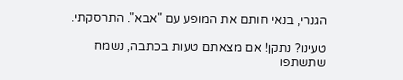הגנרי, בנאי חותם את המופע עם "אבא". התרסקתי.

טעינו? נתקן! אם מצאתם טעות בכתבה, נשמח שתשתפו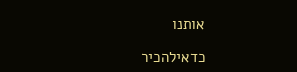אותנו

כדאילהכיר